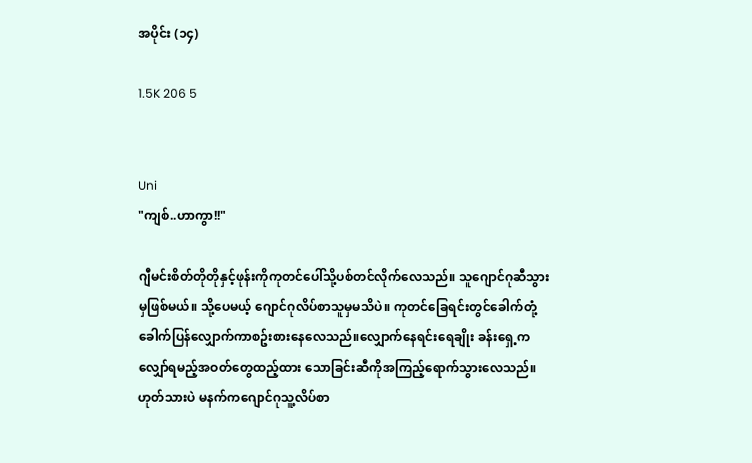အပိုင်း (၁၄)

1.5K 206 5


Uni
"ကျစ်..ဟာကွာ!!"

ဂျီမင်းစိတ်တိုတိုနှင့်ဖုန်းကိုကုတင်ပေါ်သို့ပစ်တင်လိုက်လေသည်။ သူဂျောင်ဂုဆီသွားမှဖြစ်မယ်။ သို့ပေမယ့် ဂျောင်ဂုလိပ်စာသူမှမသိပဲ။ ကုတင်ခြေရင်းတွင်ခေါက်တုံ့ခေါက်ပြန်လျှောက်ကာစဥ်းစားနေလေသည်။လျှောက်နေရင်းရေချိုး ခန်းရှေ့က လျှော်ရမည့်အဝတ်တွေထည့်ထား သောခြင်းဆီကိုအကြည့်ရောက်သွားလေသည်။ဟုတ်သားပဲ မနက်ကဂျောင်ဂုသူ့လိပ်စာ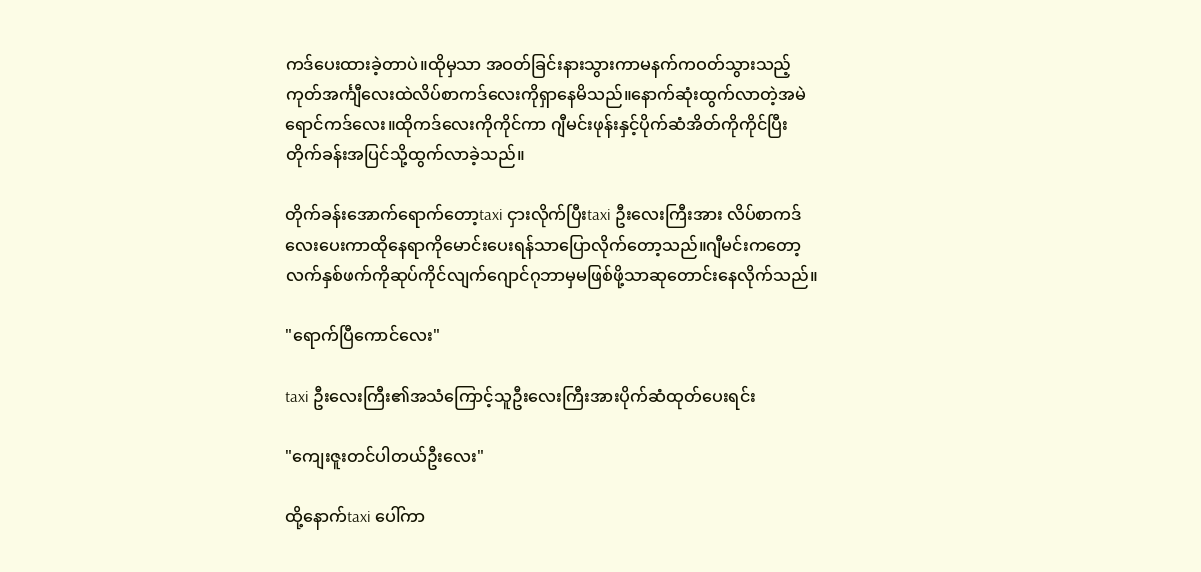ကဒ်ပေးထားခဲ့တာပဲ။ထိုမှသာ အဝတ်ခြင်းနားသွားကာမနက်ကဝတ်သွားသည့် ကုတ်အင်္ကျီလေးထဲလိပ်စာကဒ်လေးကိုရှာနေမိသည်။နောက်ဆုံးထွက်လာတဲ့အမဲရောင်ကဒ်လေး။ထိုကဒ်လေးကိုကိုင်ကာ ဂျီမင်းဖုန်းနှင့်ပိုက်ဆံအိတ်ကိုကိုင်ပြီးတိုက်ခန်းအပြင်သို့ထွက်လာခဲ့သည်။

တိုက်ခန်းအောက်ရောက်တော့taxi ငှားလိုက်ပြီးtaxi ဦးလေးကြီးအား လိပ်စာကဒ်လေးပေးကာထိုနေရာကိုမောင်းပေးရန်သာပြောလိုက်တော့သည်။ဂျီမင်းကတော့လက်နှစ်ဖက်ကိုဆုပ်ကိုင်လျက်ဂျောင်ဂုဘာမှမဖြစ်ဖို့သာဆုတောင်းနေလိုက်သည်။

"ရောက်ပြီကောင်လေး"

taxi ဦးလေးကြီး၏အသံကြောင့်သူဦးလေးကြီးအားပိုက်ဆံထုတ်ပေးရင်း

"ကျေးဇူးတင်ပါတယ်ဦးလေး"

ထို့နောက်taxi ပေါ်ကာ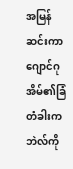အမြန်ဆင်းကာ ဂျောင်ဂုအိမ်၏ခြံတံခါးကဘဲလ်ကို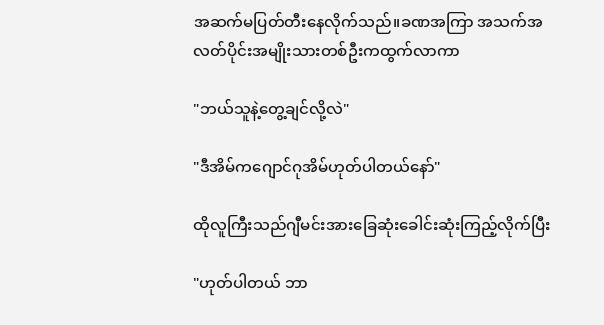အဆက်မပြတ်တီးနေလိုက်သည်။ခဏအကြာ အသက်အလတ်ပိုင်းအမျိုးသားတစ်ဦးကထွက်လာကာ

"ဘယ်သူနဲ့တွေ့ချင်လို့လဲ"

"ဒီအိမ်ကဂျောင်ဂုအိမ်ဟုတ်ပါတယ်နော်"

ထိုလူကြီးသည်ဂျီမင်းအားခြေဆုံးခေါင်းဆုံးကြည့်လိုက်ပြီး

"ဟုတ်ပါတယ် ဘာ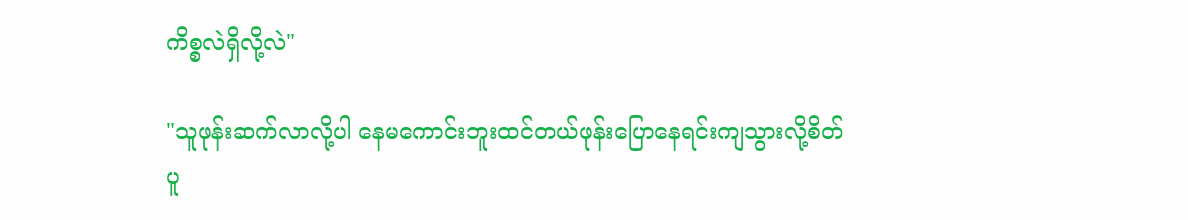ကိစ္စလဲရှိလို့လဲ"

"သူဖုန်းဆက်လာလို့ပါ နေမကောင်းဘူးထင်တယ်ဖုန်းပြောနေရင်းကျသွားလို့စိတ်ပူ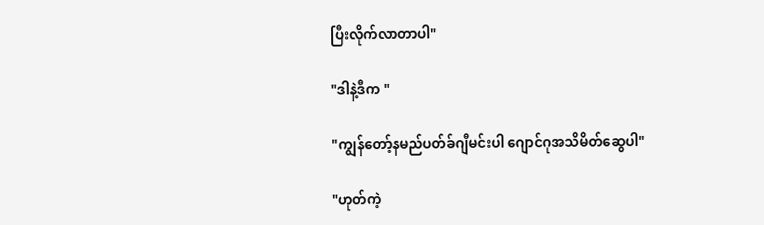ပြီးလိုက်လာတာပါ"

"ဒါနဲ့ဒီက "

"ကျွန်တော့်နမည်ပတ်ခ်ဂျီမင်းပါ ဂျောင်ဂုအသိမိတ်ဆွေပါ"

"ဟုတ်ကဲ့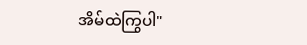အိမ်ထဲကြွပါ"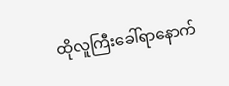ထိုလူကြီးခေါ်ရာနောက်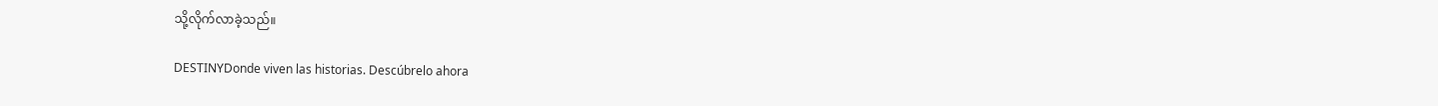သို့လိုက်လာခဲ့သည်။

DESTINYDonde viven las historias. Descúbrelo ahora